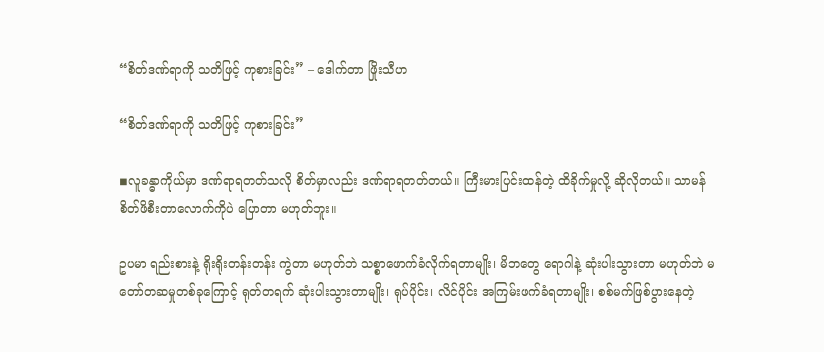“စိတ်ဒဏ်ရာကို သတိဖြင့် ကုစားခြင်း” – ဒေါက်တာ ဖြိုးသီဟ

“စိတ်ဒဏ်ရာကို သတိဖြင့် ကုစားခြင်း”

◾လူခန္ဓာကိုယ်မှာ ဒဏ်ရာရတတ်သလို စိတ်မှာလည်း ဒဏ်ရာရတတ်တယ်။ ကြီးမားပြင်းထန်တဲ့ ထိခိုက်မှုလို့ ဆိုလိုတယ်။ သာမန်စိတ်ဖိစီးတာလောက်ကိုပဲ ပြောတာ မဟုတ်ဘူး။

ဥပမာ ရည်းစားနဲ့ ရိုးရိုးတန်းတန်း ကွဲတာ မဟုတ်ဘဲ သစ္စာဖောက်ခံလိုက်ရတာမျိုး၊ မိဘတွေ ရောဂါနဲ့ ဆုံးပါးသွားတာ မဟုတ်ဘဲ မတော်တဆမှုတစ်ခုကြောင့် ရုတ်တရက် ဆုံးပါးသွားတာမျိုး၊ ရုပ်ပိုင်း၊ လိင်ပိုင်း အကြမ်းဖက်ခံရတာမျိုး၊ စစ်မက်ဖြစ်ပွားနေတဲ့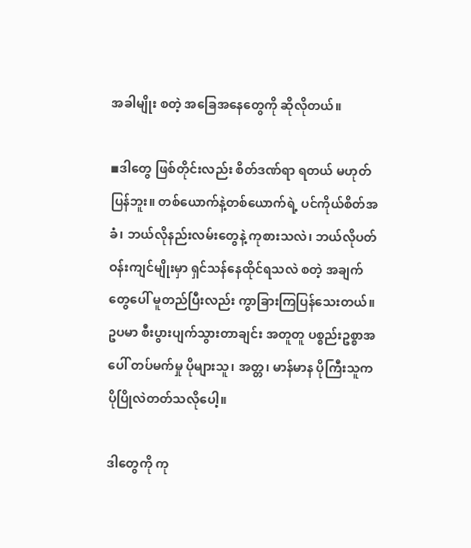အခါမျိုး စတဲ့ အခြေအနေတွေကို ဆိုလိုတယ်။

◾ဒါတွေ ဖြစ်တိုင်းလည်း စိတ်ဒဏ်ရာ ရတယ် မဟုတ်ပြန်ဘူး။ တစ်ယောက်နဲ့တစ်ယောက်ရဲ့ ပင်ကိုယ်စိတ်အခံ၊ ဘယ်လိုနည်းလမ်းတွေနဲ့ ကုစားသလဲ၊ ဘယ်လိုပတ်ဝန်းကျင်မျိုးမှာ ရှင်သန်နေထိုင်ရသလဲ စတဲ့ အချက်တွေပေါ် မူတည်ပြီးလည်း ကွာခြားကြပြန်သေးတယ်။ ဥပမာ စီးပွားပျက်သွားတာချင်း အတူတူ ပစ္စည်းဥစ္စာအပေါ် တပ်မက်မှု ပိုများသူ၊ အတ္တ၊ မာန်မာန ပိုကြီးသူက ပိုပြိုလဲတတ်သလိုပေါ့။

ဒါတွေကို ကု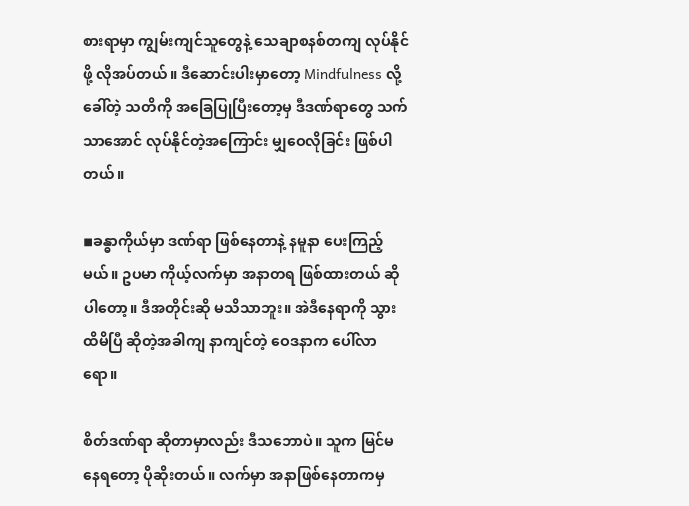စားရာမှာ ကျွမ်းကျင်သူတွေနဲ့ သေချာစနစ်တကျ လုပ်နိုင်ဖို့ လိုအပ်တယ်။ ဒီဆောင်းပါးမှာတော့ Mindfulness လို့ ခေါ်တဲ့ သတိကို အခြေပြုပြီးတော့မှ ဒီဒဏ်ရာတွေ သက်သာအောင် လုပ်နိုင်တဲ့အကြောင်း မျှဝေလိုခြင်း ဖြစ်ပါတယ်။

◾ခန္ဓာကိုယ်မှာ ဒဏ်ရာ ဖြစ်နေတာနဲ့ နမူနာ ပေးကြည့်မယ်။ ဥပမာ ကိုယ့်လက်မှာ အနာတရ ဖြစ်ထားတယ် ဆိုပါတော့။ ဒီအတိုင်းဆို မသိသာဘူး။ အဲဒီနေရာကို သွားထိမိပြီ ဆိုတဲ့အခါကျ နာကျင်တဲ့ ဝေဒနာက ပေါ်လာရော။

စိတ်ဒဏ်ရာ ဆိုတာမှာလည်း ဒီသဘောပဲ။ သူက မြင်မနေရတော့ ပိုဆိုးတယ်။ လက်မှာ အနာဖြစ်နေတာကမှ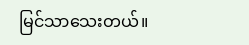မြင်သာသေးတယ်။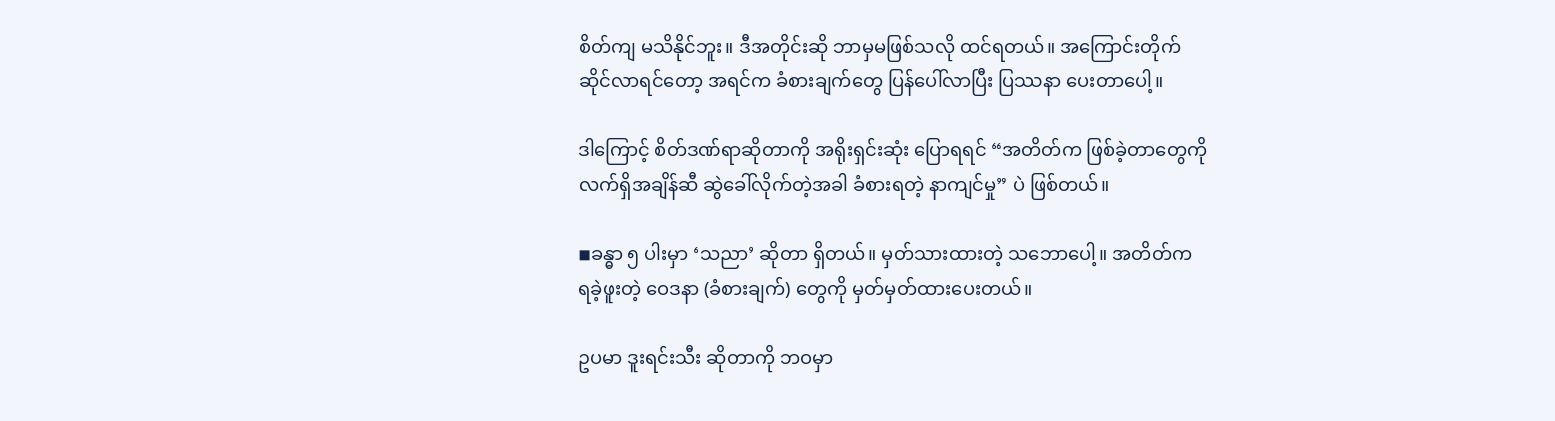စိတ်ကျ မသိနိုင်ဘူး။ ဒီအတိုင်းဆို ဘာမှမဖြစ်သလို ထင်ရတယ်။ အကြောင်းတိုက်ဆိုင်လာရင်တော့ အရင်က ခံစားချက်တွေ ပြန်ပေါ်လာပြီး ပြဿနာ ပေးတာပေါ့။

ဒါကြောင့် စိတ်ဒဏ်ရာဆိုတာကို အရိုးရှင်းဆုံး ပြောရရင် “အတိတ်က ဖြစ်ခဲ့တာတွေကို လက်ရှိအချိန်ဆီ ဆွဲခေါ်လိုက်တဲ့အခါ ခံစားရတဲ့ နာကျင်မှု” ပဲ ဖြစ်တယ်။

◾ခန္ဓာ ၅ ပါးမှာ ‘သညာ’ ဆိုတာ ရှိတယ်။ မှတ်သားထားတဲ့ သဘောပေါ့။ အတိတ်က ရခဲ့ဖူးတဲ့ ဝေဒနာ (ခံစားချက်) တွေကို မှတ်မှတ်ထားပေးတယ်။

ဥပမာ ဒူးရင်းသီး ဆိုတာကို ဘဝမှာ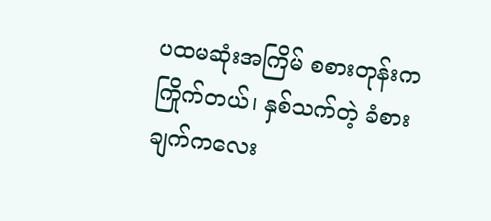ပထမဆုံးအကြိမ် စစားတုန်းက ကြိုက်တယ်၊ နှစ်သက်တဲ့ ခံစားချက်ကလေး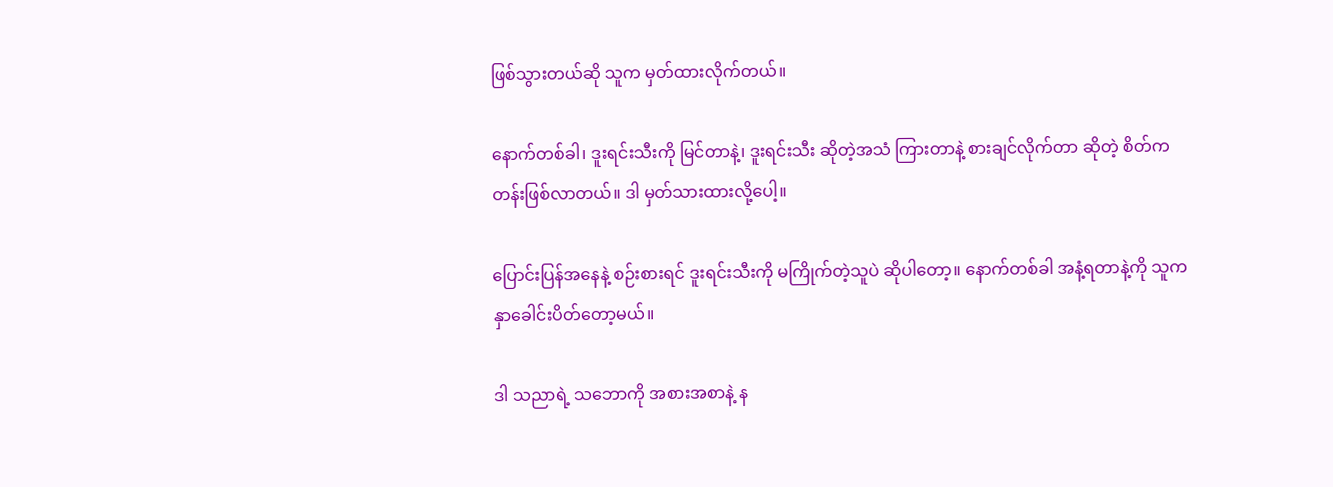ဖြစ်သွားတယ်ဆို သူက မှတ်ထားလိုက်တယ်။

နောက်တစ်ခါ၊ ဒူးရင်းသီးကို မြင်တာနဲ့၊ ဒူးရင်းသီး ဆိုတဲ့အသံ ကြားတာနဲ့ စားချင်လိုက်တာ ဆိုတဲ့ စိတ်က တန်းဖြစ်လာတယ်။ ဒါ မှတ်သားထားလို့ပေါ့။

ပြောင်းပြန်အနေနဲ့ စဉ်းစားရင် ဒူးရင်းသီးကို မကြိုက်တဲ့သူပဲ ဆိုပါတော့။ နောက်တစ်ခါ အနံ့ရတာနဲ့ကို သူက နှာခေါင်းပိတ်တော့မယ်။

ဒါ သညာရဲ့ သဘောကို အစားအစာနဲ့ န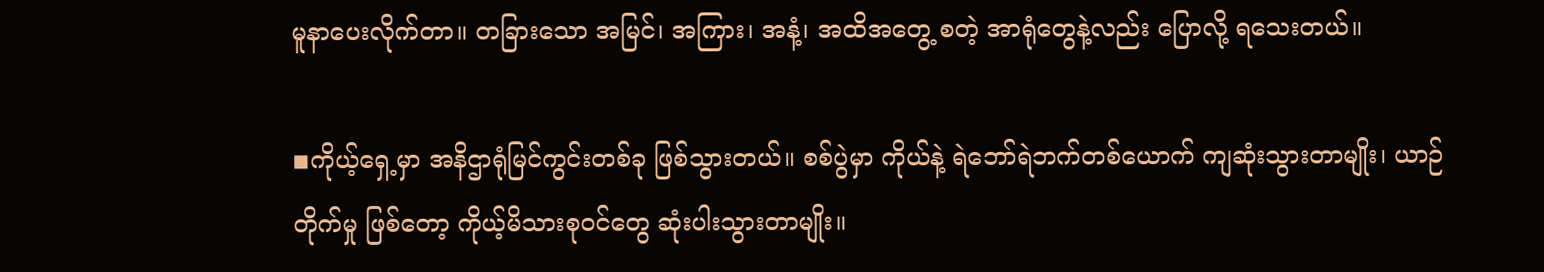မူနာပေးလိုက်တာ။ တခြားသော အမြင်၊ အကြား၊ အနံ့၊ အထိအတွေ့ စတဲ့ အာရုံတွေနဲ့လည်း ပြောလို့ ရသေးတယ်။

◾ကိုယ့်ရှေ့မှာ အနိဌာရုံမြင်ကွင်းတစ်ခု ဖြစ်သွားတယ်။ စစ်ပွဲမှာ ကိုယ်နဲ့ ရဲဘော်ရဲဘက်တစ်ယောက် ကျဆုံးသွားတာမျိုး၊ ယာဉ်တိုက်မှု ဖြစ်တော့ ကိုယ့်မိသားစုဝင်တွေ ဆုံးပါးသွားတာမျိုး။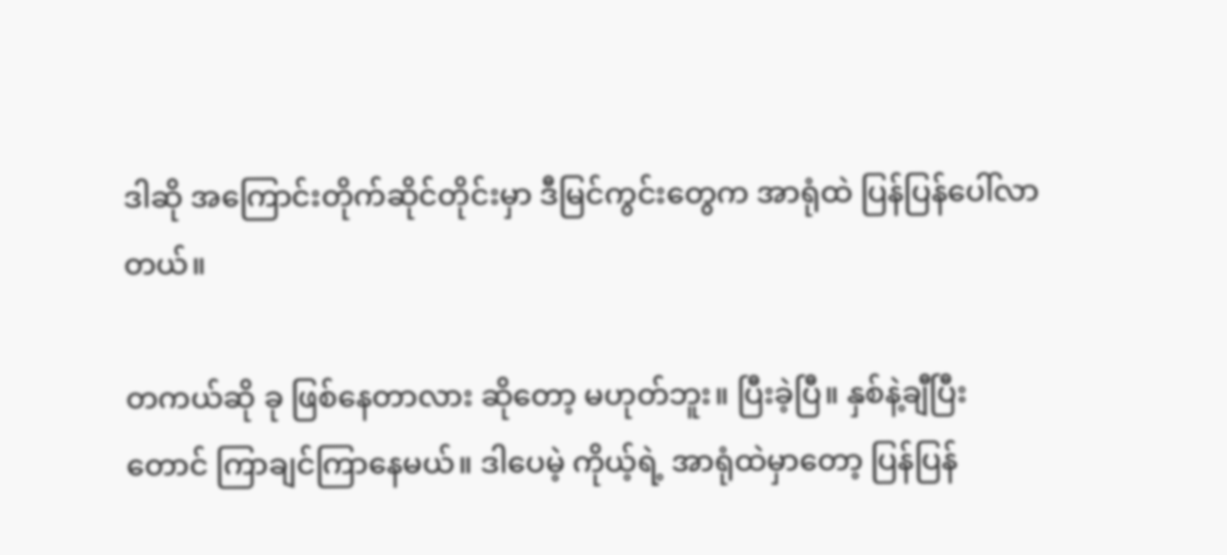ဒါဆို အကြောင်းတိုက်ဆိုင်တိုင်းမှာ ဒီမြင်ကွင်းတွေက အာရုံထဲ ပြန်ပြန်ပေါ်လာတယ်။

တကယ်ဆို ခု ဖြစ်နေတာလား ဆိုတော့ မဟုတ်ဘူး။ ပြီးခဲ့ပြီ။ နှစ်နဲ့ချီပြီးတောင် ကြာချင်ကြာနေမယ်။ ဒါပေမဲ့ ကိုယ့်ရဲ့ အာရုံထဲမှာတော့ ပြန်ပြန်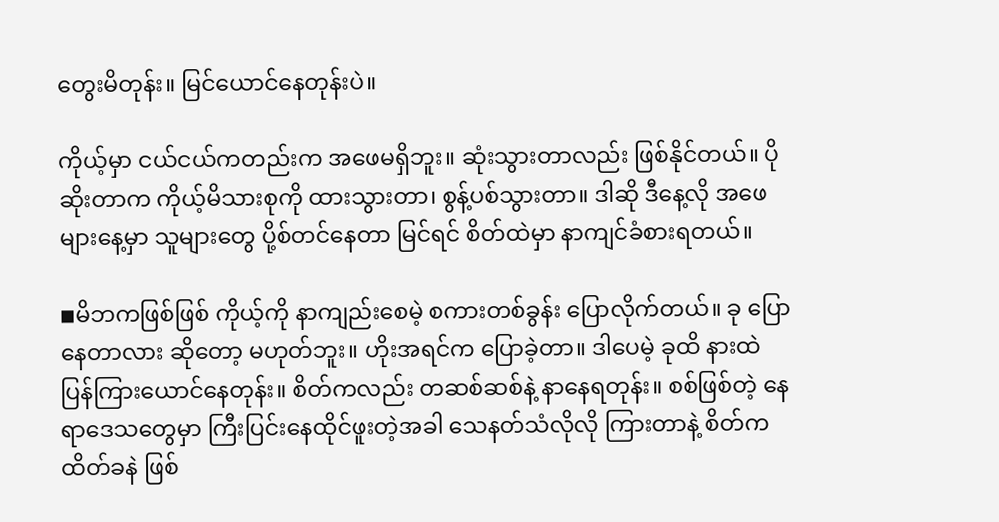တွေးမိတုန်း။ မြင်ယောင်နေတုန်းပဲ။

ကိုယ့်မှာ ငယ်ငယ်ကတည်းက အဖေမရှိဘူး။ ဆုံးသွားတာလည်း ဖြစ်နိုင်တယ်။ ပိုဆိုးတာက ကိုယ့်မိသားစုကို ထားသွားတာ၊ စွန့်ပစ်သွားတာ။ ဒါဆို ဒီနေ့လို အဖေများနေ့မှာ သူများတွေ ပို့စ်တင်နေတာ မြင်ရင် စိတ်ထဲမှာ နာကျင်ခံစားရတယ်။

◾မိဘကဖြစ်ဖြစ် ကိုယ့်ကို နာကျည်းစေမဲ့ စကားတစ်ခွန်း ပြောလိုက်တယ်။ ခု ပြောနေတာလား ဆိုတော့ မဟုတ်ဘူး။ ဟိုးအရင်က ပြောခဲ့တာ။ ဒါပေမဲ့ ခုထိ နားထဲ ပြန်ကြားယောင်နေတုန်း။ စိတ်ကလည်း တဆစ်ဆစ်နဲ့ နာနေရတုန်း။ စစ်ဖြစ်တဲ့ နေရာဒေသတွေမှာ ကြီးပြင်းနေထိုင်ဖူးတဲ့အခါ သေနတ်သံလိုလို ကြားတာနဲ့ စိတ်က ထိတ်ခနဲ ဖြစ်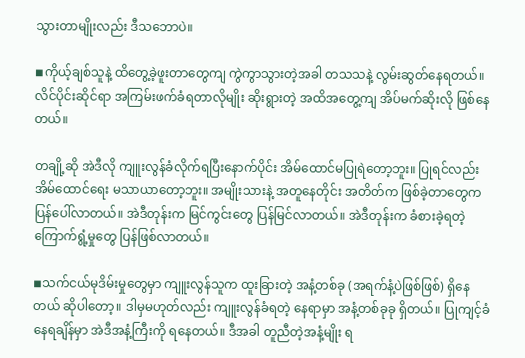သွားတာမျိုးလည်း ဒီသဘောပဲ။

◾ကိုယ့်ချစ်သူနဲ့ ထိတွေ့ခဲ့ဖူးတာတွေကျ ကွဲကွာသွားတဲ့အခါ တသသနဲ့ လွမ်းဆွတ်နေရတယ်။ လိင်ပိုင်းဆိုင်ရာ အကြမ်းဖက်ခံရတာလိုမျိုး ဆိုးရွားတဲ့ အထိအတွေ့ကျ အိပ်မက်ဆိုးလို ဖြစ်နေတယ်။

တချို့ဆို အဲဒီလို ကျူးလွန်ခံလိုက်ရပြီးနောက်ပိုင်း အိမ်ထောင်မပြုရဲတော့ဘူး။ ပြုရင်လည်း အိမ်ထောင်ရေး မသာယာတော့ဘူး။ အမျိုးသားနဲ့ အတူနေတိုင်း အတိတ်က ဖြစ်ခဲ့တာတွေက ပြန်ပေါ်လာတယ်။ အဲဒီတုန်းက မြင်ကွင်းတွေ ပြန်မြင်လာတယ်။ အဲဒီတုန်းက ခံစားခဲ့ရတဲ့ ကြောက်ရွံ့မှုတွေ ပြန်ဖြစ်လာတယ်။

◾သက်ငယ်မုဒိမ်းမှုတွေမှာ ကျူးလွန်သူက ထူးခြားတဲ့ အနံ့တစ်ခု (အရက်နံ့ပဲဖြစ်ဖြစ်) ရှိနေတယ် ဆိုပါတော့။ ဒါမှမဟုတ်လည်း ကျူးလွန်ခံရတဲ့ နေရာမှာ အနံ့တစ်ခုခု ရှိတယ်။ ပြုကျင့်ခံနေရချိန်မှာ အဲဒီအနံ့ကြီးကို ရနေတယ်။ ဒီအခါ တူညီတဲ့အနံ့မျိုး ရ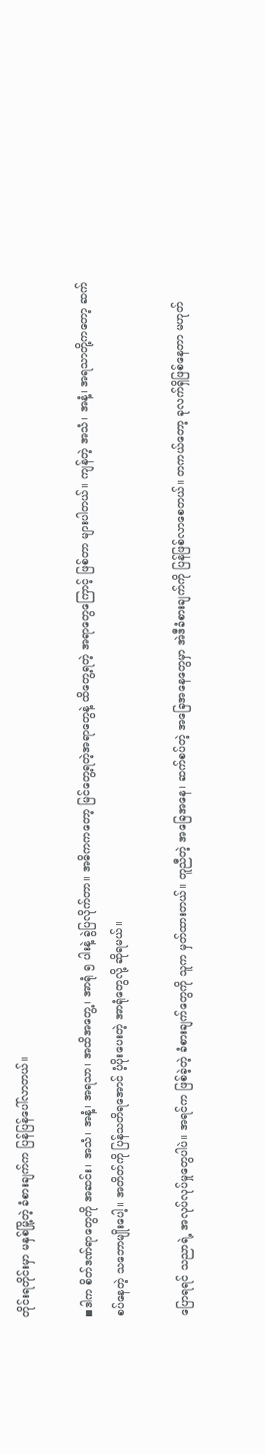တိုင်းရတိုင်းမှာ မနှစ်မြို့တဲ့ ခံစားချက်က ပြန်ပြန်ပေါ်လာတယ်။

◾ဒါက စိတ်ဒဏ်ရာတွေကို အဆင်း၊ အသံ၊ အနံ့၊ အရသာ၊ အထိအတွေ့၊ အာရုံ ၅ ပါးနဲ့ ခွဲပြလိုက်တာ။ အဓိကကတော့ မြင်တွေ့ရတဲ့အရာတွေနဲ့ ထိတွေ့ရတဲ့ အရာတွေကြောင့် ဖြစ်တာ များပါတယ်။ ကျန်တဲ့ အသံ၊ အနံ့၊ အရသာတို့ကတော့ ဆက်စပ်နေတဲ့ သဘောမျိုးပေါ့။ အတိတ်ကို ပြန်သတိရအောင် ပံ့ပိုးပေးတဲ့ အာရုံတွေလို့ ဆိုရမယ်။

ပြောရရင် သညာရဲ့ အလုပ်လုပ်မှုတွေပါပဲ။ အရင်က ဖြစ်ခဲ့တဲ့ ခံစားချက်တွေကို သူက မှတ်ထားတယ်။ တူညီတဲ့ အခြေအနေ၊ ဆက်စပ်တဲ့ အခြေအနေတွေမှာ အဲဒီခံစားချက်ကို ပြန်ဖြစ်လာစေတယ်။ တကယ်တော့ ခုလက်ရှိဖြစ်နေတာ မဟုတ်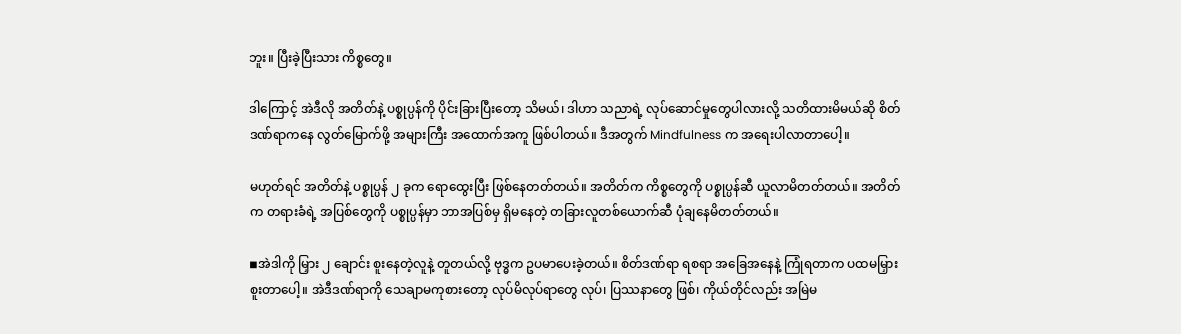ဘူး။ ပြီးခဲ့ပြီးသား ကိစ္စတွေ။

ဒါကြောင့် အဲဒီလို အတိတ်နဲ့ ပစ္စုပ္ပန်ကို ပိုင်းခြားပြီးတော့ သိမယ်၊ ဒါဟာ သညာရဲ့ လုပ်ဆောင်မှုတွေပါလားလို့ သတိထားမိမယ်ဆို စိတ်ဒဏ်ရာကနေ လွတ်မြောက်ဖို့ အများကြီး အထောက်အကူ ဖြစ်ပါတယ်။ ဒီအတွက် Mindfulness က အရေးပါလာတာပေါ့။

မဟုတ်ရင် အတိတ်နဲ့ ပစ္စုပ္ပန် ၂ ခုက ရောထွေးပြီး ဖြစ်နေတတ်တယ်။ အတိတ်က ကိစ္စတွေကို ပစ္စုပ္ပန်ဆီ ယူလာမိတတ်တယ်။ အတိတ်က တရားခံရဲ့ အပြစ်တွေကို ပစ္စုပ္ပန်မှာ ဘာအပြစ်မှ ရှိမနေတဲ့ တခြားလူတစ်ယောက်ဆီ ပုံချနေမိတတ်တယ်။

◾အဲဒါကို မြှား ၂ ချောင်း စူးနေတဲ့လူနဲ့ တူတယ်လို့ ဗုဒ္ဓက ဥပမာပေးခဲ့တယ်။ စိတ်ဒဏ်ရာ ရစရာ အခြေအနေနဲ့ ကြုံရတာက ပထမမြှား စူးတာပေါ့။ အဲဒီဒဏ်ရာကို သေချာမကုစားတော့ လုပ်မိလုပ်ရာတွေ လုပ်၊ ပြဿနာတွေ ဖြစ်၊ ကိုယ်တိုင်လည်း အမြဲမ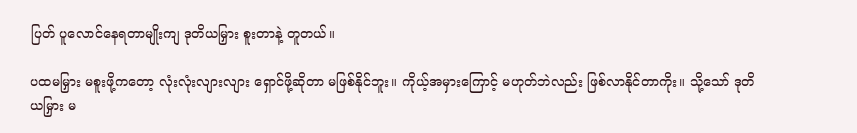ပြတ် ပူလောင်နေရတာမျိုးကျ ဒုတိယမြှား စူးတာနဲ့ တူတယ်။

ပထမမြှား မစူးဖို့ကတော့ လုံးလုံးလျားလျား ရှောင်ဖို့ဆိုတာ မဖြစ်နိုင်ဘူး။ ကိုယ့်အမှားကြောင့် မဟုတ်ဘဲလည်း ဖြစ်လာနိုင်တာကိုး။ သို့သော် ဒုတိယမြှား မ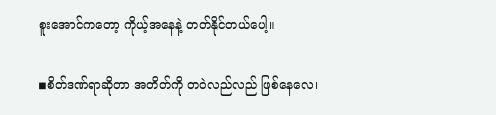စူးအောင်ကတော့ ကိုယ့်အနေနဲ့ တတ်နိုင်တယ်ပေါ့။

◾စိတ်ဒဏ်ရာဆိုတာ အတိတ်ကို တဝဲလည်လည် ဖြစ်နေလေ၊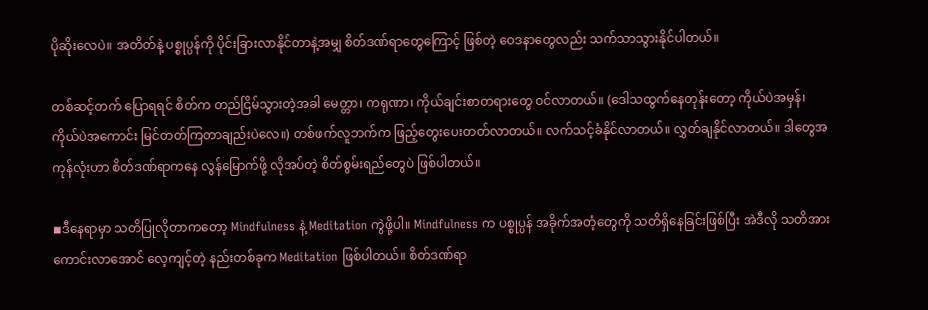ပိုဆိုးလေပဲ။ အတိတ်နဲ့ ပစ္စုပ္ပန်ကို ပိုင်းခြားလာနိုင်တာနဲ့အမျှ စိတ်ဒဏ်ရာတွေကြောင့် ဖြစ်တဲ့ ဝေဒနာတွေလည်း သက်သာသွားနိုင်ပါတယ်။

တစ်ဆင့်တက် ပြောရရင် စိတ်က တည်ငြိမ်သွားတဲ့အခါ မေတ္တာ၊ ကရုဏာ၊ ကိုယ်ချင်းစာတရားတွေ ဝင်လာတယ်။ (ဒေါသထွက်နေတုန်းတော့ ကိုယ်ပဲအမှန်၊ ကိုယ်ပဲအကောင်း မြင်တတ်ကြတာချည်းပဲလေ။) တစ်ဖက်လူဘက်က ဖြည့်တွေးပေးတတ်လာတယ်။ လက်သင့်ခံနိုင်လာတယ်။ လွှတ်ချနိုင်လာတယ်။ ဒါတွေအကုန်လုံးဟာ စိတ်ဒဏ်ရာကနေ လွန်မြောက်ဖို့ လိုအပ်တဲ့ စိတ်စွမ်းရည်တွေပဲ ဖြစ်ပါတယ်။

◾ဒီနေရာမှာ သတိပြုလိုတာကတော့ Mindfulness နဲ့ Meditation ကွဲဖို့ပါ။ Mindfulness က ပစ္စုပ္ပန် အခိုက်အတံ့တွေကို သတိရှိနေခြင်းဖြစ်ပြီး အဲဒီလို သတိအားကောင်းလာအောင် လေ့ကျင့်တဲ့ နည်းတစ်ခုက Meditation ဖြစ်ပါတယ်။ စိတ်ဒဏ်ရာ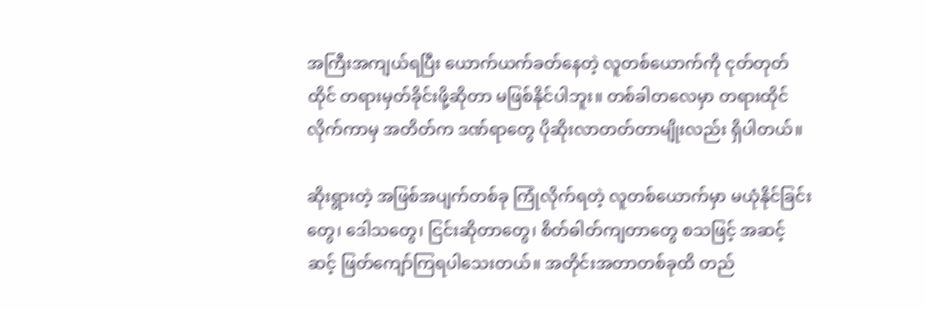အကြီးအကျယ်ရပြီး ယောက်ယက်ခတ်နေတဲ့ လူတစ်ယောက်ကို ငုတ်တုတ်ထိုင် တရားမှတ်ခိုင်းဖို့ဆိုတာ မဖြစ်နိုင်ပါဘူး။ တစ်ခါတလေမှာ တရားထိုင်လိုက်ကာမှ အတိတ်က ဒဏ်ရာတွေ ပိုဆိုးလာတတ်တာမျိုးလည်း ရှိပါတယ်။

ဆိုးရွားတဲ့ အဖြစ်အပျက်တစ်ခု ကြုံလိုက်ရတဲ့ လူတစ်ယောက်မှာ မယုံနိုင်ခြင်းတွေ၊ ဒေါသတွေ၊ ငြင်းဆိုတာတွေ၊ စိတ်ဓါတ်ကျတာတွေ စသဖြင့် အဆင့်ဆင့် ဖြတ်ကျော်ကြရပါသေးတယ်။ အတိုင်းအတာတစ်ခုထိ တည်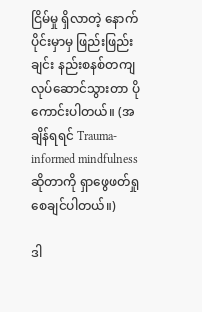ငြိမ်မှု ရှိလာတဲ့ နောက်ပိုင်းမှာမှ ဖြည်းဖြည်းချင်း နည်းစနစ်တကျ လုပ်ဆောင်သွားတာ ပိုကောင်းပါတယ်။ (အချိန်ရရင် Trauma-informed mindfulness ဆိုတာကို ရှာဖွေဖတ်ရှုစေချင်ပါတယ်။)

ဒါ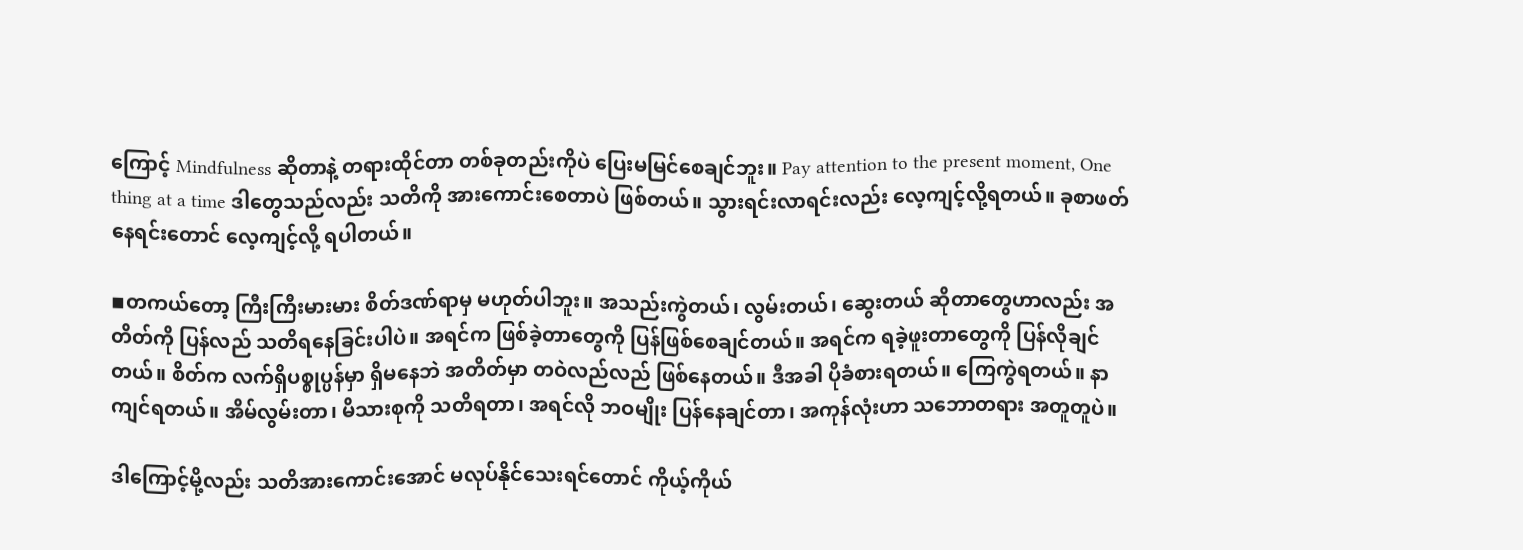ကြောင့် Mindfulness ဆိုတာနဲ့ တရားထိုင်တာ တစ်ခုတည်းကိုပဲ ပြေးမမြင်စေချင်ဘူး။ Pay attention to the present moment, One thing at a time ဒါတွေသည်လည်း သတိကို အားကောင်းစေတာပဲ ဖြစ်တယ်။ သွားရင်းလာရင်းလည်း လေ့ကျင့်လို့ရတယ်။ ခုစာဖတ်နေရင်းတောင် လေ့ကျင့်လို့ ရပါတယ်။

◾တကယ်တော့ ကြီးကြီးမားမား စိတ်ဒဏ်ရာမှ မဟုတ်ပါဘူး။ အသည်းကွဲတယ်၊ လွမ်းတယ်၊ ဆွေးတယ် ဆိုတာတွေဟာလည်း အတိတ်ကို ပြန်လည် သတိရနေခြင်းပါပဲ။ အရင်က ဖြစ်ခဲ့တာတွေကို ပြန်ဖြစ်စေချင်တယ်။ အရင်က ရခဲ့ဖူးတာတွေကို ပြန်လိုချင်တယ်။ စိတ်က လက်ရှိပစ္စုပ္ပန်မှာ ရှိမနေဘဲ အတိတ်မှာ တဝဲလည်လည် ဖြစ်နေတယ်။ ဒီအခါ ပိုခံစားရတယ်။ ကြေကွဲရတယ်။ နာကျင်ရတယ်။ အိမ်လွမ်းတာ၊ မိသားစုကို သတိရတာ၊ အရင်လို ဘဝမျိုး ပြန်နေချင်တာ၊ အကုန်လုံးဟာ သဘောတရား အတူတူပဲ။

ဒါကြောင့်မို့လည်း သတိအားကောင်းအောင် မလုပ်နိုင်သေးရင်တောင် ကိုယ့်ကိုယ်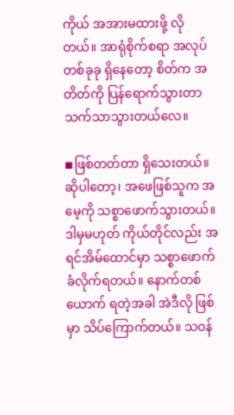ကိုယ် အအားမထားဖို့ လိုတယ်။ အာရုံစိုက်စရာ အလုပ်တစ်ခုခု ရှိနေတော့ စိတ်က အတိတ်ကို ပြန်ရောက်သွားတာ သက်သာသွားတယ်လေ။

◾ဖြစ်တတ်တာ ရှိသေးတယ်။ ဆိုပါတော့၊ အဖေဖြစ်သူက အမေ့ကို သစ္စာဖောက်သွားတယ်။ ဒါမှမဟုတ် ကိုယ်တိုင်လည်း အရင်အိမ်ထောင်မှာ သစ္စာဖောက်ခံလိုက်ရတယ်။ နောက်တစ်ယောက် ရတဲ့အခါ အဲဒီလို ဖြစ်မှာ သိပ်ကြောက်တယ်။ သဝန်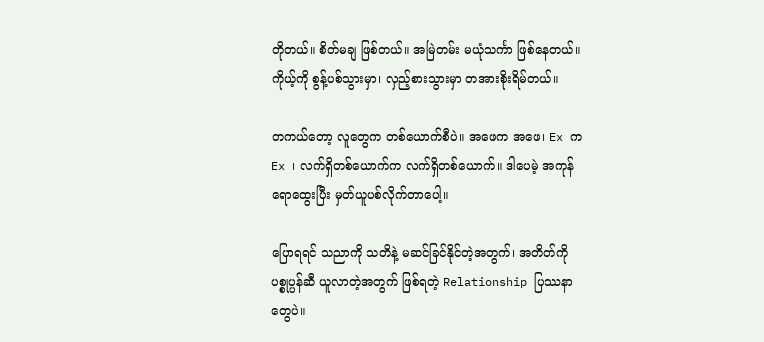တိုတယ်။ စိတ်မချ ဖြစ်တယ်။ အမြဲတမ်း မယုံသင်္ကာ ဖြစ်နေတယ်။ ကိုယ့်ကို စွန့်ပစ်သွားမှာ၊ လှည့်စားသွားမှာ တအားစိုးရိမ်တယ်။

တကယ်တော့ လူတွေက တစ်ယောက်စီပဲ။ အဖေက အဖေ၊ Ex က Ex ၊ လက်ရှိတစ်ယောက်က လက်ရှိတစ်ယောက်။ ဒါပေမဲ့ အကုန်ရောထွေးပြီး မှတ်ယူပစ်လိုက်တာပေါ့။

ပြောရရင် သညာကို သတိနဲ့ မဆင်ခြင်နိုင်တဲ့အတွက်၊ အတိတ်ကို ပစ္စုပ္ပန်ဆီ ယူလာတဲ့အတွက် ဖြစ်ရတဲ့ Relationship ပြဿနာတွေပဲ။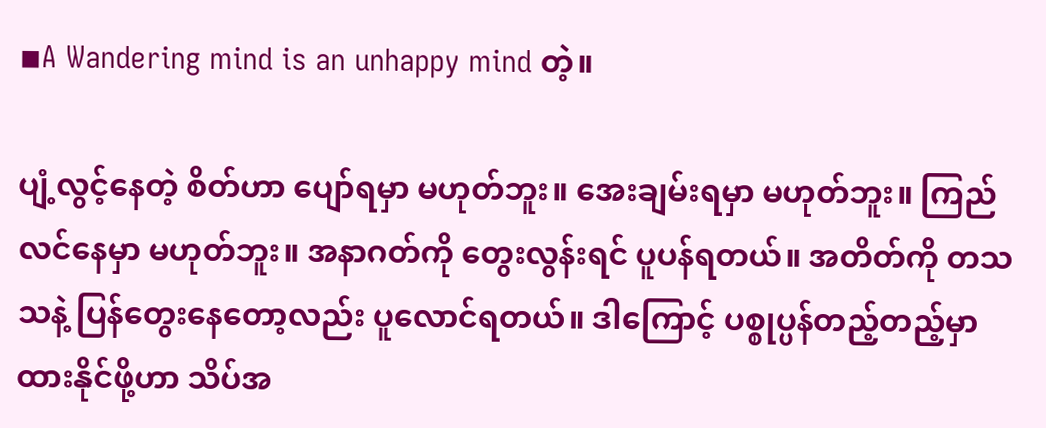◾A Wandering mind is an unhappy mind တဲ့။

ပျံ့လွင့်နေတဲ့ စိတ်ဟာ ပျော်ရမှာ မဟုတ်ဘူး။ အေးချမ်းရမှာ မဟုတ်ဘူး။ ကြည်လင်နေမှာ မဟုတ်ဘူး။ အနာဂတ်ကို တွေးလွန်းရင် ပူပန်ရတယ်။ အတိတ်ကို တသသနဲ့ ပြန်တွေးနေတော့လည်း ပူလောင်ရတယ်။ ဒါကြောင့် ပစ္စုပ္ပန်တည့်တည့်မှာ ထားနိုင်ဖို့ဟာ သိပ်အ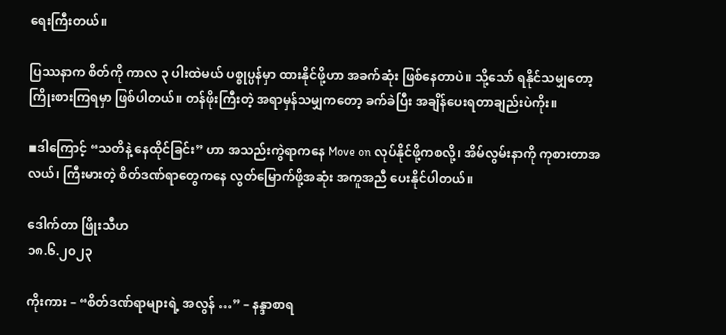ရေးကြီးတယ်။

ပြဿနာက စိတ်ကို ကာလ ၃ ပါးထဲမယ် ပစ္စုပ္ပန်မှာ ထားနိုင်ဖို့ဟာ အခက်ဆုံး ဖြစ်နေတာပဲ။ သို့သော် ရနိုင်သမျှတော့ ကြိုးစားကြရမှာ ဖြစ်ပါတယ်။ တန်ဖိုးကြီးတဲ့ အရာမှန်သမျှကတော့ ခက်ခဲပြီး အချိန်ပေးရတာချည်းပဲကိုး။

◾ဒါကြောင့် “သတိနဲ့ နေထိုင်ခြင်း” ဟာ အသည်းကွဲရာကနေ Move on လုပ်နိုင်ဖို့ကစလို့၊ အိမ်လွမ်းနာကို ကုစားတာအလယ်၊ ကြီးမားတဲ့ စိတ်ဒဏ်ရာတွေကနေ လွတ်မြောက်ဖို့အဆုံး အကူအညီ ပေးနိုင်ပါတယ်။

ဒေါက်တာ ဖြိုးသီဟ
၁၈.၆.၂၀၂၃

ကိုးကား – “စိတ်ဒဏ်ရာများရဲ့ အလွန် …” – နန္ဒာစာရ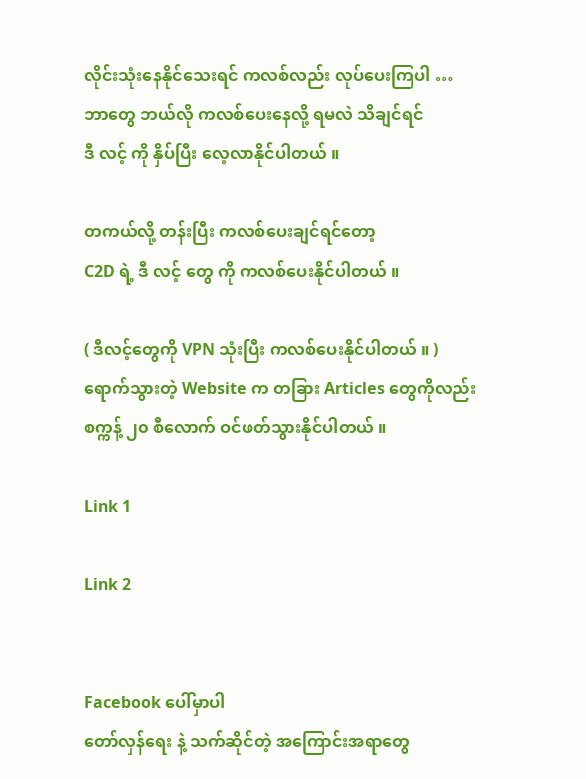လိုင်းသုံးနေနိုင်သေးရင် ကလစ်လည်း လုပ်ပေးကြပါ …
ဘာတွေ ဘယ်လို ကလစ်ပေးနေလို့ ရမလဲ သိချင်ရင်
ဒီ လင့် ကို နှိပ်ပြီး လေ့လာနိုင်ပါတယ် ။

တကယ်လို့ တန်းပြီး ကလစ်ပေးချင်ရင်တော့
C2D ရဲ့ ဒီ လင့် တွေ ကို ကလစ်ပေးနိုင်ပါတယ် ။

( ဒီလင့်တွေကို VPN သုံးပြီး ကလစ်ပေးနိုင်ပါတယ် ။ )
ရောက်သွားတဲ့ Website က တခြား Articles တွေကိုလည်း
စက္ကန့် ၂၀ စီလောက် ဝင်ဖတ်သွားနိုင်ပါတယ် ။

Link 1

Link 2


Facebook ပေါ်မှာပါ
တော်လှန်ရေး နဲ့ သက်ဆိုင်တဲ့ အကြောင်းအရာတွေ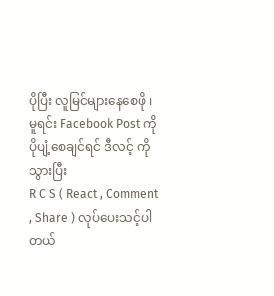ပိုပြီး လူမြင်များနေစေဖို ၊
မူရင်း Facebook Post ကို ပိုပျံ့စေချင်ရင် ဒီလင့် ကို သွားပြီး
R C S ( React , Comment , Share ) လုပ်ပေးသင့်ပါတယ်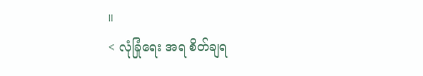။
< လုံခြုံရေး အရ စိတ်ချရ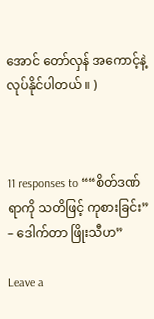အောင် တော်လှန် အကောင့်နဲ့ လုပ်နိုင်ပါတယ် ။ )



11 responses to ““စိတ်ဒဏ်ရာကို သတိဖြင့် ကုစားခြင်း” – ဒေါက်တာ ဖြိုးသီဟ”

Leave a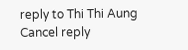reply to Thi Thi Aung Cancel reply